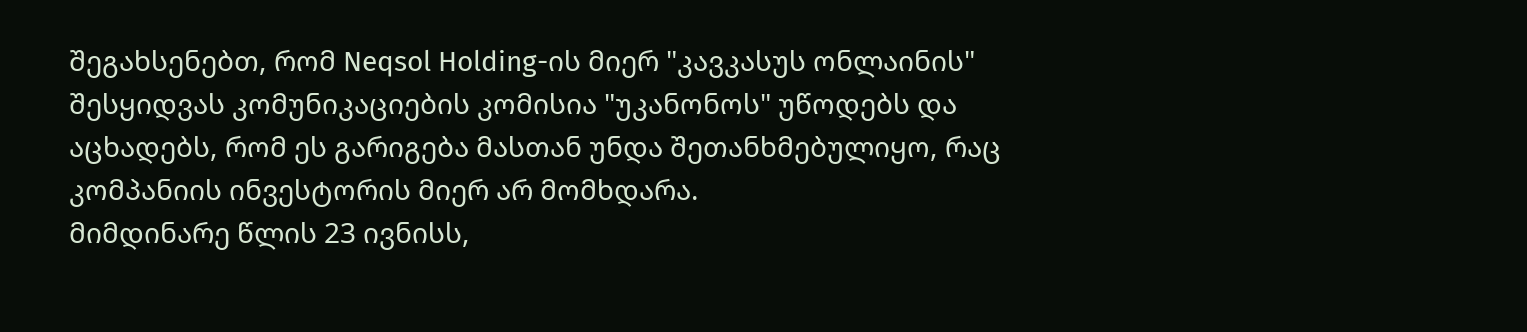შეგახსენებთ, რომ Neqsol Holding-ის მიერ "კავკასუს ონლაინის" შესყიდვას კომუნიკაციების კომისია "უკანონოს" უწოდებს და აცხადებს, რომ ეს გარიგება მასთან უნდა შეთანხმებულიყო, რაც კომპანიის ინვესტორის მიერ არ მომხდარა.
მიმდინარე წლის 23 ივნისს,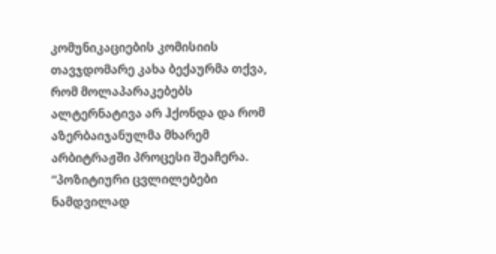კომუნიკაციების კომისიის თავჯდომარე კახა ბექაურმა თქვა, რომ მოლაპარაკებებს ალტერნატივა არ ჰქონდა და რომ აზერბაიჯანულმა მხარემ არბიტრაჟში პროცესი შეაჩერა.
“პოზიტიური ცვლილებები ნამდვილად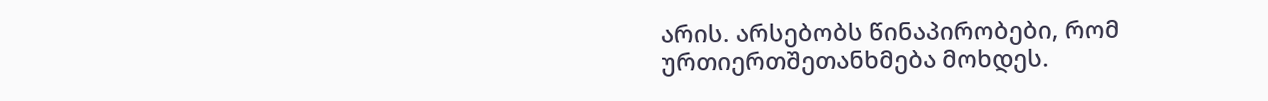არის. არსებობს წინაპირობები, რომ ურთიერთშეთანხმება მოხდეს.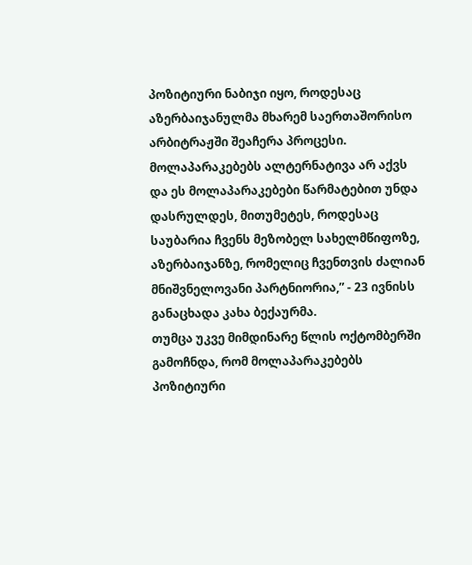პოზიტიური ნაბიჯი იყო, როდესაც აზერბაიჯანულმა მხარემ საერთაშორისო არბიტრაჟში შეაჩერა პროცესი. მოლაპარაკებებს ალტერნატივა არ აქვს და ეს მოლაპარაკებები წარმატებით უნდა დასრულდეს, მითუმეტეს, როდესაც საუბარია ჩვენს მეზობელ სახელმწიფოზე, აზერბაიჯანზე, რომელიც ჩვენთვის ძალიან მნიშვნელოვანი პარტნიორია,” - 23 ივნისს განაცხადა კახა ბექაურმა.
თუმცა უკვე მიმდინარე წლის ოქტომბერში გამოჩნდა, რომ მოლაპარაკებებს პოზიტიური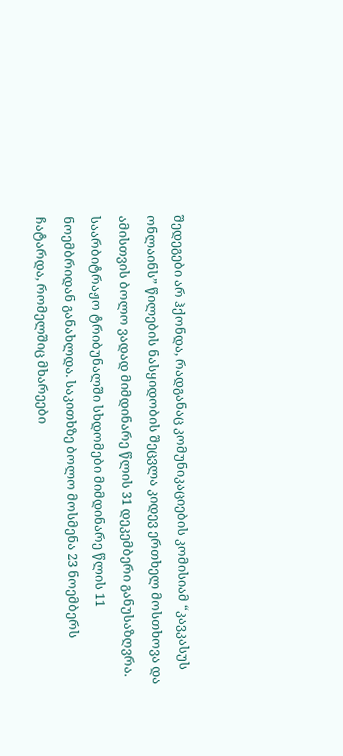შედეგები არ ჰქონდა, რადგანაც კომუნიკაციების კომისიამ “კავკასუს ონლაინს” წილების ნასყიდობის შეცვლა კიდევ ერთხელ მოსთხოვა და ამისთვის ბოლო ვადად მიმდინარე წლის 31 დეკემბერი განუსაზღვრა.
საარბიტრაჟო ტრიბუნალში სხდომები მიმდინარე წლის 11 ნოემბრიდან განახლდა. საკითხზე ბოლო მოსმენა 23 ნოემბერს ჩატარდა, რომელშიც მხარეები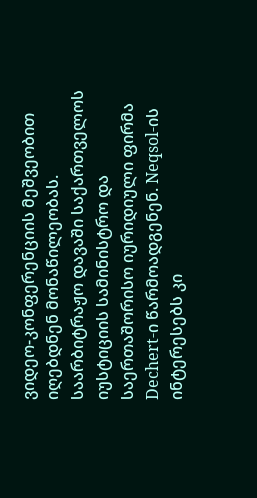ვიდეო-კონფერენციის მეშვეობით იღებდნენ მონაწილეობას.
საარბიტრაჟო დავაში საქართველოს იუსტიციის სამინისტრო და საერთაშორისო იურიდიული ფირმა Dechert-ი წარმოადგენენ. Neqsol-ის ინტერესებს კი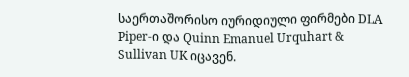საერთაშორისო იურიდიული ფირმები DLA Piper-ი და Quinn Emanuel Urquhart & Sullivan UK იცავენ.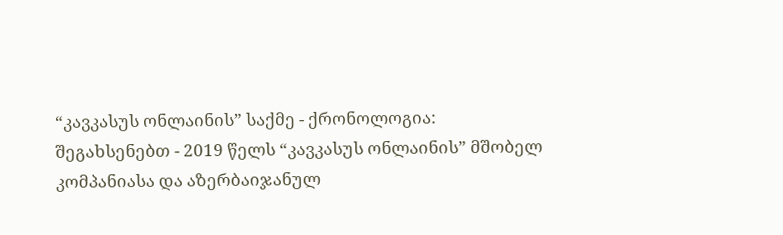“კავკასუს ონლაინის” საქმე - ქრონოლოგია:
შეგახსენებთ - 2019 წელს “კავკასუს ონლაინის” მშობელ კომპანიასა და აზერბაიჯანულ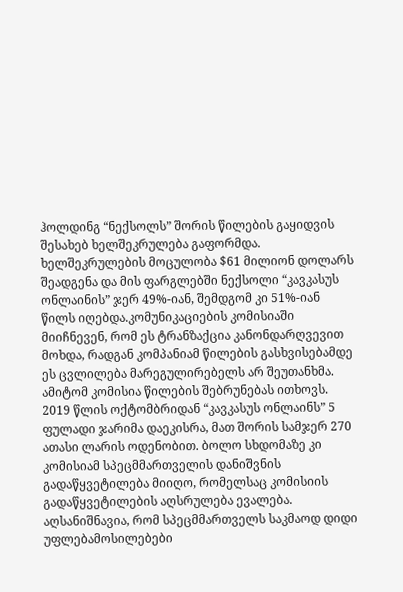ჰოლდინგ “ნექსოლს” შორის წილების გაყიდვის შესახებ ხელშეკრულება გაფორმდა. ხელშეკრულების მოცულობა $61 მილიონ დოლარს შეადგენა და მის ფარგლებში ნექსოლი “კავკასუს ონლაინის” ჯერ 49%-იან, შემდგომ კი 51%-იან წილს იღებდა.კომუნიკაციების კომისიაში მიიჩნევენ, რომ ეს ტრანზაქცია კანონდარღვევით მოხდა, რადგან კომპანიამ წილების გასხვისებამდე ეს ცვლილება მარეგულირებელს არ შეუთანხმა. ამიტომ კომისია წილების შებრუნებას ითხოვს.
2019 წლის ოქტომბრიდან “კავკასუს ონლაინს” 5 ფულადი ჯარიმა დაეკისრა, მათ შორის სამჯერ 270 ათასი ლარის ოდენობით. ბოლო სხდომაზე კი კომისიამ სპეცმმართველის დანიშვნის გადაწყვეტილება მიიღო, რომელსაც კომისიის გადაწყვეტილების აღსრულება ევალება. აღსანიშნავია, რომ სპეცმმართველს საკმაოდ დიდი უფლებამოსილებები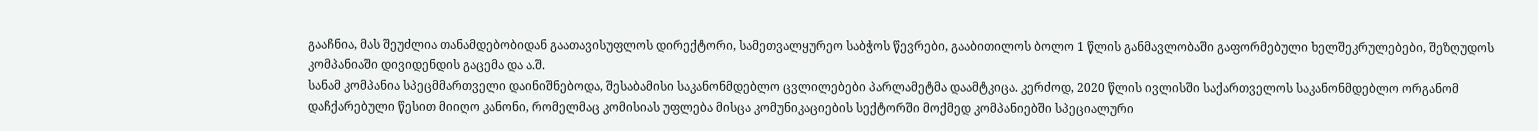გააჩნია, მას შეუძლია თანამდებობიდან გაათავისუფლოს დირექტორი, სამეთვალყურეო საბჭოს წევრები, გააბითილოს ბოლო 1 წლის განმავლობაში გაფორმებული ხელშეკრულებები, შეზღუდოს კომპანიაში დივიდენდის გაცემა და ა.შ.
სანამ კომპანია სპეცმმართველი დაინიშნებოდა, შესაბამისი საკანონმდებლო ცვლილებები პარლამეტმა დაამტკიცა. კერძოდ, 2020 წლის ივლისში საქართველოს საკანონმდებლო ორგანომ დაჩქარებული წესით მიიღო კანონი, რომელმაც კომისიას უფლება მისცა კომუნიკაციების სექტორში მოქმედ კომპანიებში სპეციალური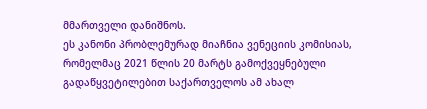მმართველი დანიშნოს.
ეს კანონი პრობლემურად მიაჩნია ვენეციის კომისიას, რომელმაც 2021 წლის 20 მარტს გამოქვეყნებული გადაწყვეტილებით საქართველოს ამ ახალ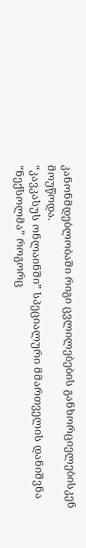კანონმდებლობაში რიგი ცვლილებების განხორციელებისკენ მოუწოდა.
“კავკასუს ონლაინში” სპეციალური მმართველის დანიშვნა “ნექსოლმა” როგორც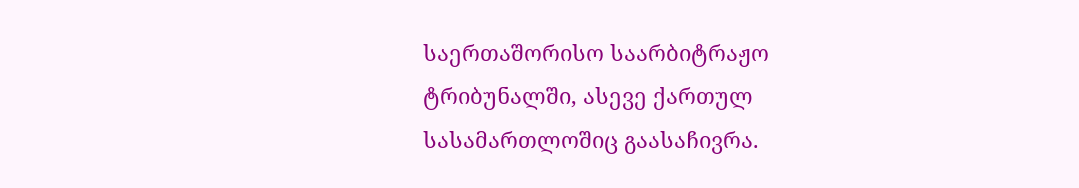საერთაშორისო საარბიტრაჟო ტრიბუნალში, ასევე ქართულ სასამართლოშიც გაასაჩივრა.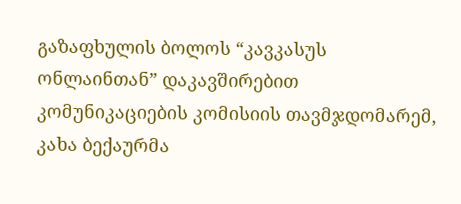გაზაფხულის ბოლოს “კავკასუს ონლაინთან” დაკავშირებით კომუნიკაციების კომისიის თავმჯდომარემ, კახა ბექაურმა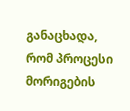განაცხადა, რომ პროცესი მორიგების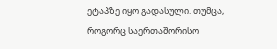ეტაპზე იყო გადასული. თუმცა, როგორც საერთაშორისო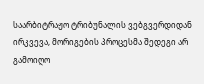საარბიტრაჟო ტრიბუნალის ვებგვერდიდან ირკვევა, მორიგების პროცესმა შედეგი არ გამოიღო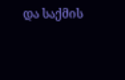და საქმის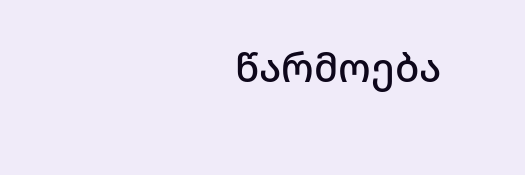წარმოება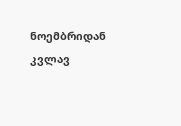ნოემბრიდან კვლავ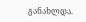განახლდა.